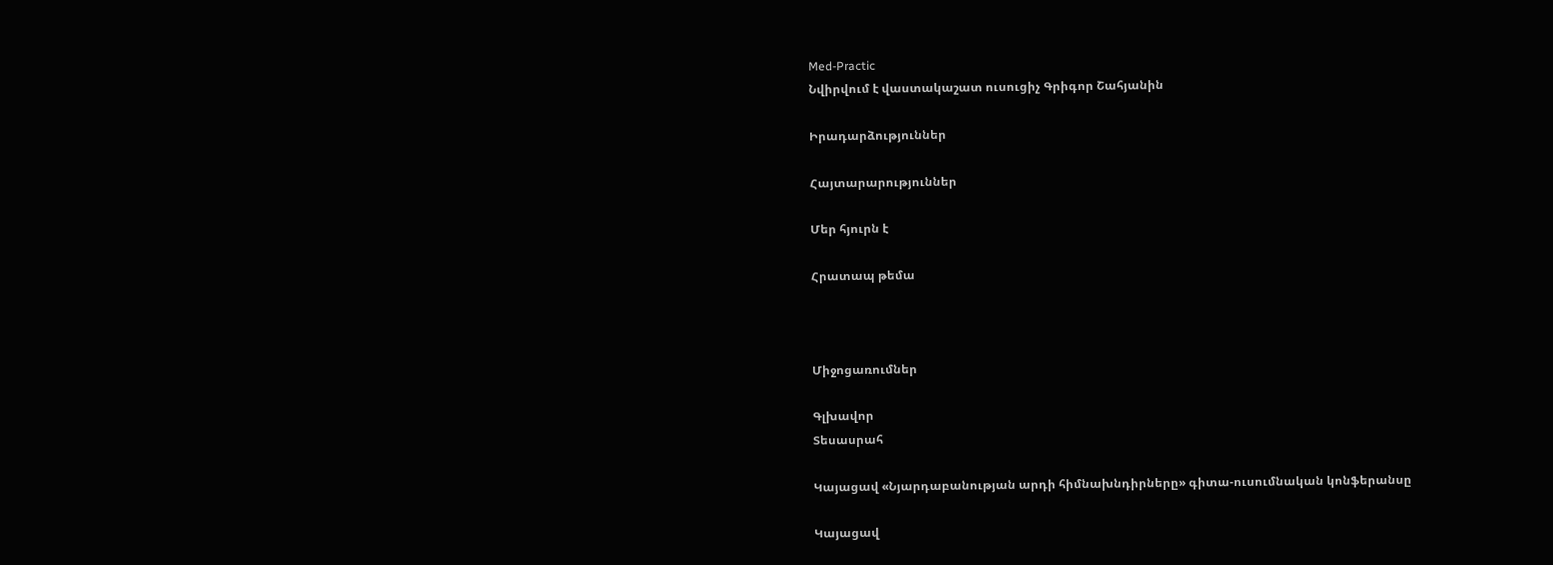Med-Practic
Նվիրվում է վաստակաշատ ուսուցիչ Գրիգոր Շահյանին

Իրադարձություններ

Հայտարարություններ

Մեր հյուրն է

Հրատապ թեմա



Միջոցառումներ

Գլխավոր
Տեսասրահ

Կայացավ «Նյարդաբանության արդի հիմնախնդիրները» գիտա-ուսումնական կոնֆերանսը

Կայացավ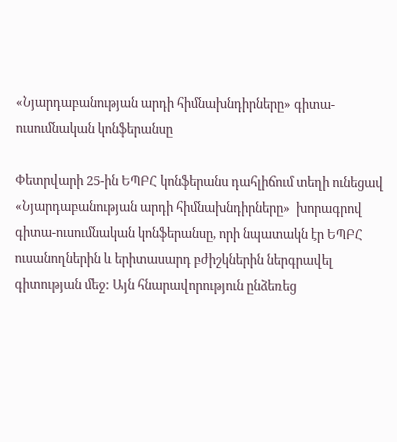«Նյարդաբանության արդի հիմնախնդիրները» գիտա-ուսումնական կոնֆերանսը

Փետրվարի 25-ին ԵՊԲՀ կոնֆերանս դահլիճում տեղի ունեցավ «Նյարդաբանության արդի հիմնախնդիրները»  խորագրով գիտա-ուսումնական կոնֆերանսը, որի նպատակն էր ԵՊԲՀ ուսանողներին և երիտասարդ բժիշկներին ներգրավել գիտության մեջ: Այն հնարավորություն ընձեռեց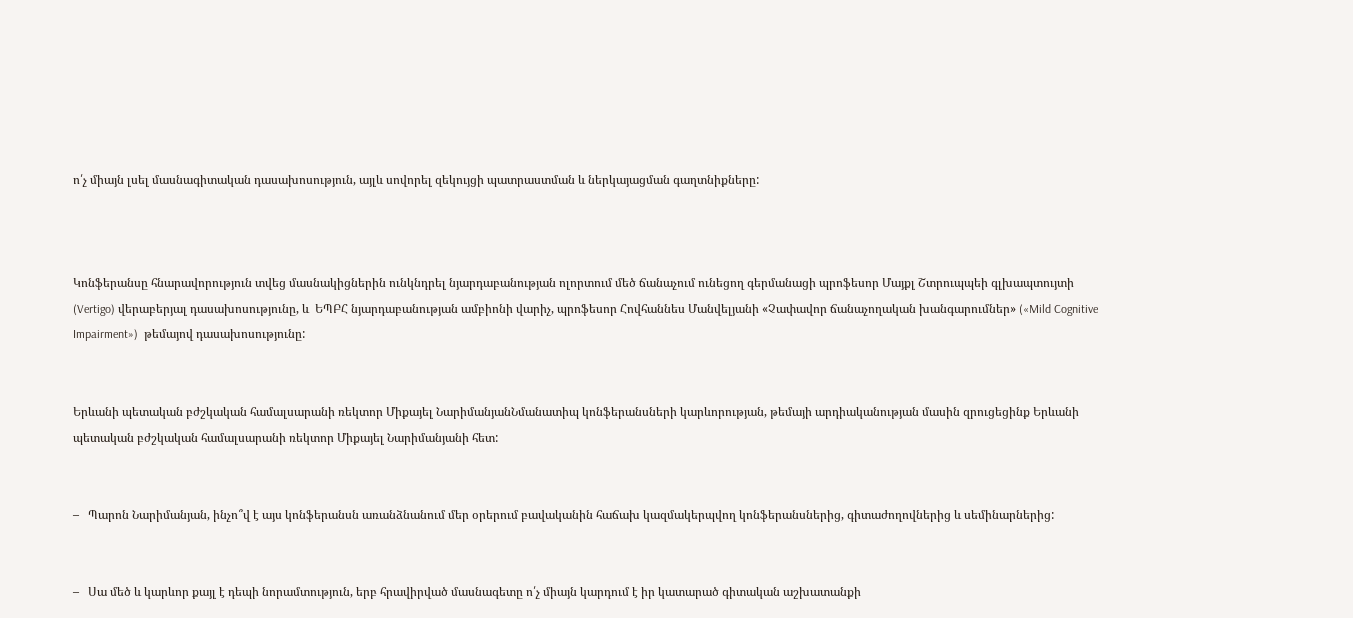ո՛չ միայն լսել մասնագիտական դասախոսություն, այլև սովորել զեկույցի պատրաստման և ներկայացման գաղտնիքները:



Կոնֆերանսը հնարավորություն տվեց մասնակիցներին ունկնդրել նյարդաբանության ոլորտում մեծ ճանաչում ունեցող գերմանացի պրոֆեսոր Մայքլ Շտրուպպեի գլխապտույտի (Vertigo) վերաբերյալ դասախոսությունը, և  ԵՊԲՀ նյարդաբանության ամբիոնի վարիչ, պրոֆեսոր Հովհաննես Մանվելյանի «Չափավոր ճանաչողական խանգարումներ» («Mild Cognitive Impairment»)  թեմայով դասախոսությունը:


Երևանի պետական բժշկական համալսարանի ռեկտոր Միքայել ՆարիմանյանՆմանատիպ կոնֆերանսների կարևորության, թեմայի արդիականության մասին զրուցեցինք Երևանի պետական բժշկական համալսարանի ռեկտոր Միքայել Նարիմանյանի հետ:


–   Պարոն Նարիմանյան, ինչո՞վ է այս կոնֆերանսն առանձնանում մեր օրերում բավականին հաճախ կազմակերպվող կոնֆերանսներից, գիտաժողովներից և սեմինարներից:


–   Սա մեծ և կարևոր քայլ է դեպի նորամտություն, երբ հրավիրված մասնագետը ո՛չ միայն կարդում է իր կատարած գիտական աշխատանքի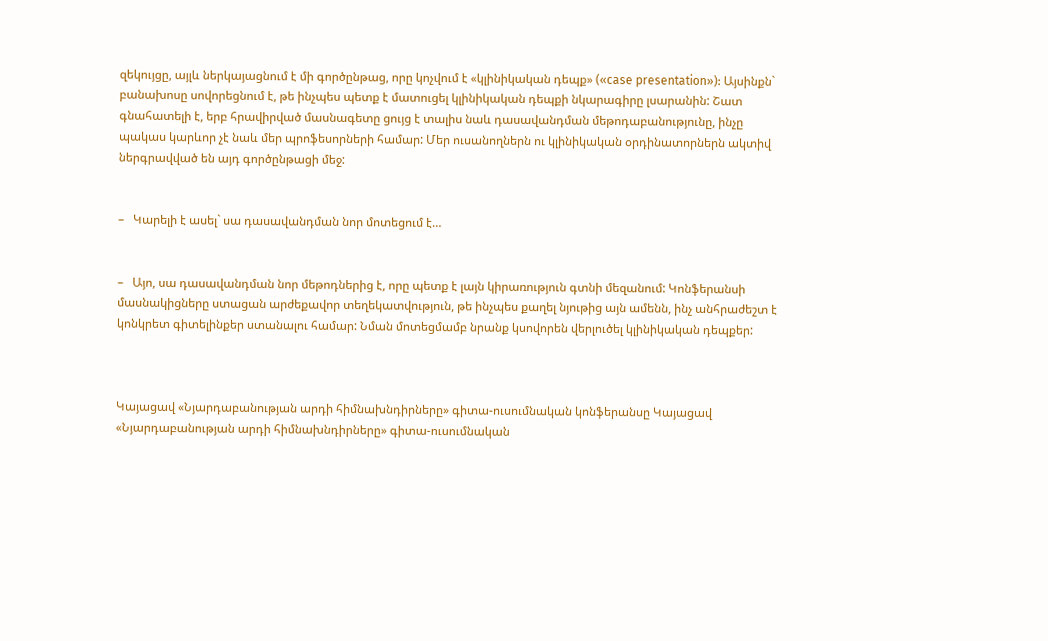զեկույցը, այլև ներկայացնում է մի գործընթաց, որը կոչվում է «կլինիկական դեպք» («case presentation»): Այսինքն` բանախոսը սովորեցնում է, թե ինչպես պետք է մատուցել կլինիկական դեպքի նկարագիրը լսարանին: Շատ գնահատելի է, երբ հրավիրված մասնագետը ցույց է տալիս նաև դասավանդման մեթոդաբանությունը, ինչը պակաս կարևոր չէ նաև մեր պրոֆեսորների համար: Մեր ուսանողներն ու կլինիկական օրդինատորներն ակտիվ ներգրավված են այդ գործընթացի մեջ:


–   Կարելի է ասել` սա դասավանդման նոր մոտեցում է…


–   Այո, սա դասավանդման նոր մեթոդներից է, որը պետք է լայն կիրառություն գտնի մեզանում: Կոնֆերանսի մասնակիցները ստացան արժեքավոր տեղեկատվություն, թե ինչպես քաղել նյութից այն ամենն, ինչ անհրաժեշտ է կոնկրետ գիտելինքեր ստանալու համար: Նման մոտեցմամբ նրանք կսովորեն վերլուծել կլինիկական դեպքեր:



Կայացավ «Նյարդաբանության արդի հիմնախնդիրները» գիտա-ուսումնական կոնֆերանսը Կայացավ «Նյարդաբանության արդի հիմնախնդիրները» գիտա-ուսումնական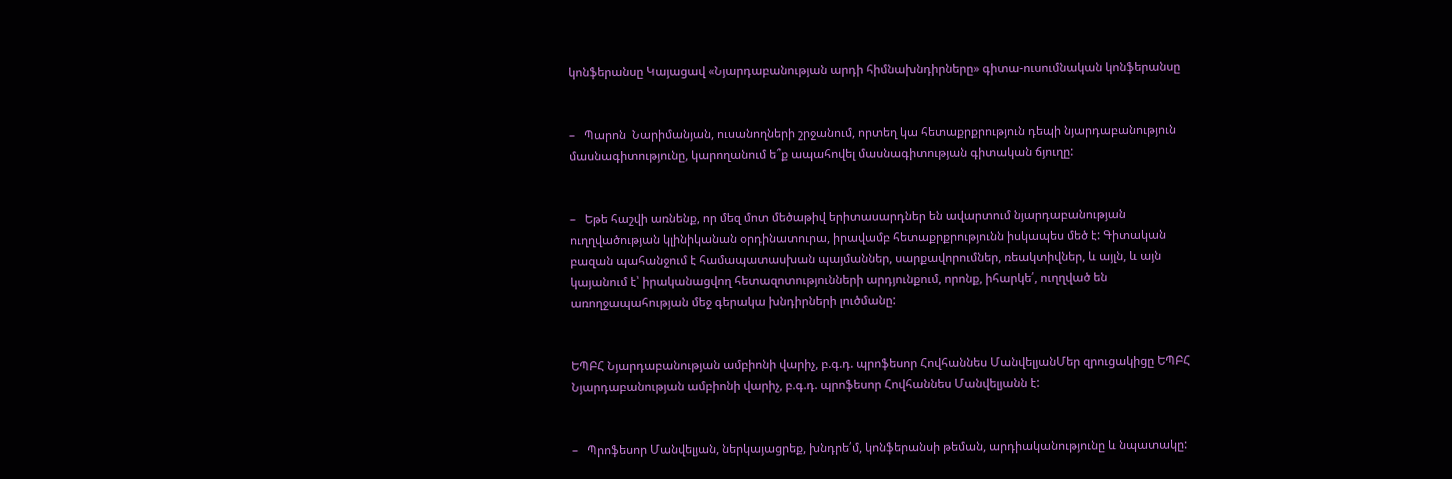կոնֆերանսը Կայացավ «Նյարդաբանության արդի հիմնախնդիրները» գիտա-ուսումնական կոնֆերանսը


–   Պարոն  Նարիմանյան, ուսանողների շրջանում, որտեղ կա հետաքրքրություն դեպի նյարդաբանություն մասնագիտությունը, կարողանում ե՞ք ապահովել մասնագիտության գիտական ճյուղը:


–   Եթե հաշվի առնենք, որ մեզ մոտ մեծաթիվ երիտասարդներ են ավարտում նյարդաբանության ուղղվածության կլինիկանան օրդինատուրա, իրավամբ հետաքրքրությունն իսկապես մեծ է: Գիտական բազան պահանջում է համապատասխան պայմաններ, սարքավորումներ, ռեակտիվներ, և այլն, և այն կայանում է՝ իրականացվող հետազոտությունների արդյունքում, որոնք, իհարկե՛, ուղղված են առողջապահության մեջ գերակա խնդիրների լուծմանը:


ԵՊԲՀ Նյարդաբանության ամբիոնի վարիչ, բ.գ.դ. պրոֆեսոր Հովհաննես ՄանվելյանՄեր զրուցակիցը ԵՊԲՀ Նյարդաբանության ամբիոնի վարիչ, բ.գ.դ. պրոֆեսոր Հովհաննես Մանվելյանն է:


–   Պրոֆեսոր Մանվելյան, ներկայացրեք, խնդրե՛մ, կոնֆերանսի թեման, արդիականությունը և նպատակը: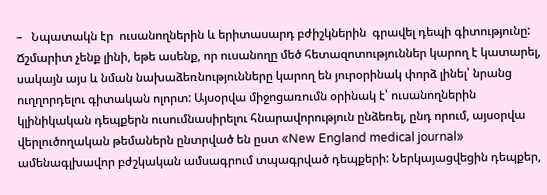–   Նպատակն էր  ուսանողներին և երիտասարդ բժիշկներին  գրավել դեպի գիտությունը: Ճշմարիտ չենք լինի, եթե ասենք, որ ուսանողը մեծ հետազոտություններ կարող է կատարել, սակայն այս և նման նախաձեռնությունները կարող են յուրօրինակ փորձ լինել՝ նրանց ուղղորդելու գիտական ոլորտ: Այսօրվա միջոցառումն օրինակ է՝ ուսանողներին կլինիկական դեպքերն ուսումնասիրելու հնարավորություն ընձեռել, ընդ որում, այսօրվա վերլուծողական թեմաներն ընտրված են ըստ «New England medical journal» ամենագլխավոր բժշկական ամսագրում տպագրված դեպքերի: Ներկայացվեցին դեպքեր,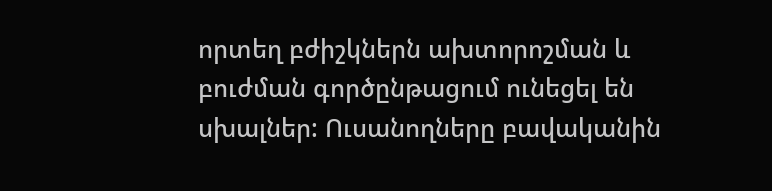որտեղ բժիշկներն ախտորոշման և բուժման գործընթացում ունեցել են սխալներ: Ուսանողները բավականին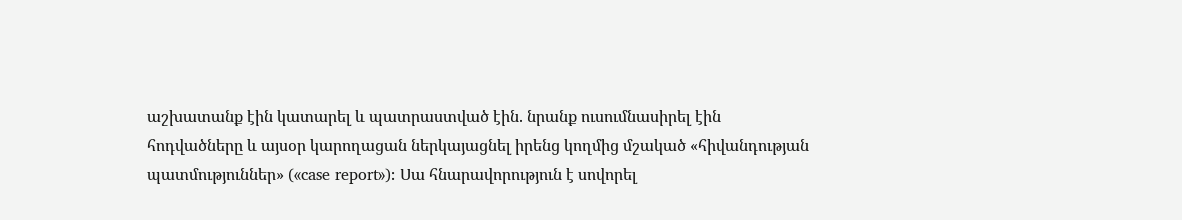աշխատանք էին կատարել և պատրաստված էին. նրանք ուսումնասիրել էին հոդվածները և այսօր կարողացան ներկայացնել իրենց կողմից մշակած «հիվանդության պատմություններ» («case report»): Սա հնարավորություն է սովորել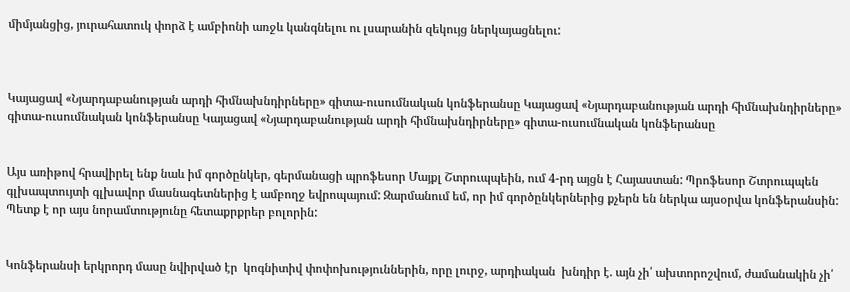միմյանցից, յուրահատուկ փորձ է ամբիոնի առջև կանգնելու ու լսարանին զեկույց ներկայացնելու:



Կայացավ «Նյարդաբանության արդի հիմնախնդիրները» գիտա-ուսումնական կոնֆերանսը Կայացավ «Նյարդաբանության արդի հիմնախնդիրները» գիտա-ուսումնական կոնֆերանսը Կայացավ «Նյարդաբանության արդի հիմնախնդիրները» գիտա-ուսումնական կոնֆերանսը


Այս առիթով հրավիրել ենք նաև իմ գործընկեր, գերմանացի պրոֆեսոր Մայքլ Շտրուպպեին, ում 4-րդ այցն է Հայաստան: Պրոֆեսոր Շտրուպպեն գլխապտույտի գլխավոր մասնագետներից է ամբողջ եվրոպայում: Զարմանում եմ, որ իմ գործընկերներից քչերն են ներկա այսօրվա կոնֆերանսին: Պետք է որ այս նորամտությունը հետաքրքրեր բոլորին:


Կոնֆերանսի երկրորդ մասը նվիրված էր  կոգնիտիվ փոփոխություններին, որը լուրջ, արդիական  խնդիր է. այն չի՛ ախտորոշվում, ժամանակին չի՛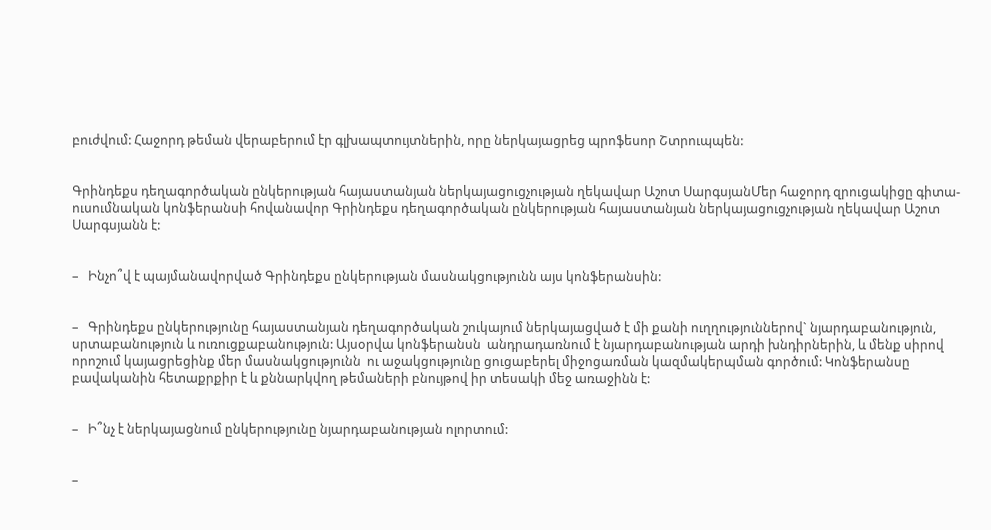բուժվում: Հաջորդ թեման վերաբերում էր գլխապտույտներին, որը ներկայացրեց պրոֆեսոր Շտրուպպեն:


Գրինդեքս դեղագործական ընկերության հայաստանյան ներկայացուցչության ղեկավար Աշոտ ՍարգսյանՄեր հաջորդ զրուցակիցը գիտա-ուսումնական կոնֆերանսի հովանավոր Գրինդեքս դեղագործական ընկերության հայաստանյան ներկայացուցչության ղեկավար Աշոտ Սարգսյանն է:


–   Ինչո՞վ է պայմանավորված Գրինդեքս ընկերության մասնակցությունն այս կոնֆերանսին:


–   Գրինդեքս ընկերությունը հայաստանյան դեղագործական շուկայում ներկայացված է մի քանի ուղղություններով` նյարդաբանություն,  սրտաբանություն և ուռուցքաբանություն: Այսօրվա կոնֆերանսն  անդրադառնում է նյարդաբանության արդի խնդիրներին, և մենք սիրով որոշում կայացրեցինք մեր մասնակցությունն  ու աջակցությունը ցուցաբերել միջոցառման կազմակերպման գործում: Կոնֆերանսը բավականին հետաքրքիր է և քննարկվող թեմաների բնույթով իր տեսակի մեջ առաջինն է:


–   Ի՞նչ է ներկայացնում ընկերությունը նյարդաբանության ոլորտում:


–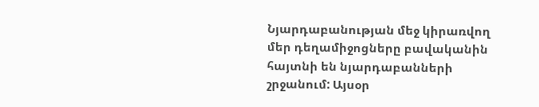Նյարդաբանության մեջ կիրառվող մեր դեղամիջոցները բավականին հայտնի են նյարդաբանների շրջանում: Այսօր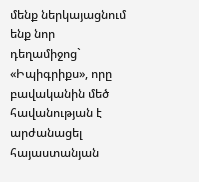մենք ներկայացնում ենք նոր դեղամիջոց` «Իպիգրիքս», որը բավականին մեծ հավանության է արժանացել հայաստանյան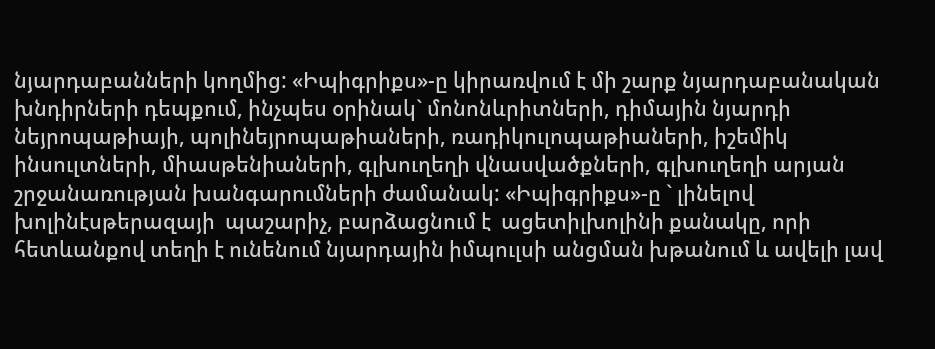նյարդաբանների կողմից: «Իպիգրիքս»-ը կիրառվում է մի շարք նյարդաբանական խնդիրների դեպքում, ինչպես օրինակ` մոնոնևրիտների, դիմային նյարդի նեյրոպաթիայի, պոլինեյրոպաթիաների, ռադիկուլոպաթիաների, իշեմիկ ինսուլտների, միասթենիաների, գլխուղեղի վնասվածքների, գլխուղեղի արյան շրջանառության խանգարումների ժամանակ: «Իպիգրիքս»-ը ` լինելով խոլինէսթերազայի  պաշարիչ, բարձացնում է  ացետիլխոլինի քանակը, որի հետևանքով տեղի է ունենում նյարդային իմպուլսի անցման խթանում և ավելի լավ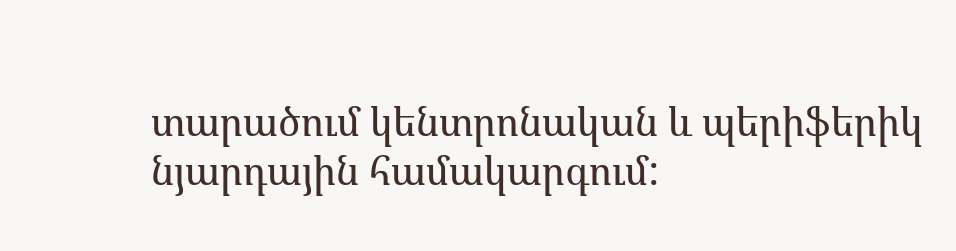տարածում կենտրոնական և պերիֆերիկ նյարդային համակարգում: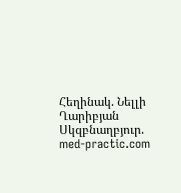Հեղինակ. Նելլի Ղարիբյան
Սկզբնաղբյուր. med-practic.com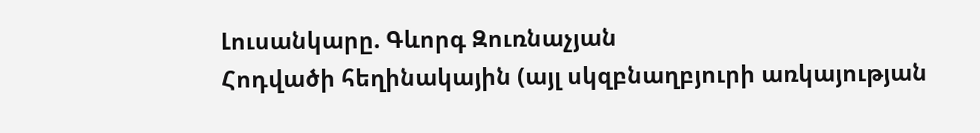Լուսանկարը. Գևորգ Զուռնաչյան
Հոդվածի հեղինակային (այլ սկզբնաղբյուրի առկայության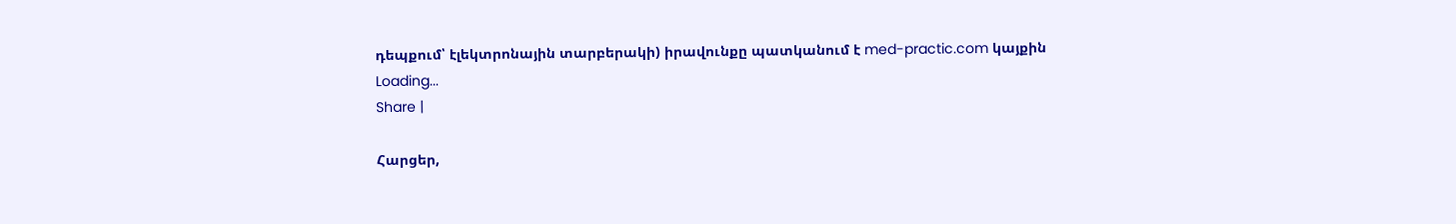դեպքում՝ էլեկտրոնային տարբերակի) իրավունքը պատկանում է med-practic.com կայքին
Loading...
Share |

Հարցեր,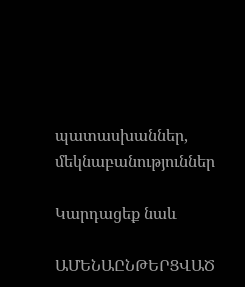պատասխաններ, մեկնաբանություններ

Կարդացեք նաև

ԱՄԵՆԱԸՆԹԵՐՑՎԱԾ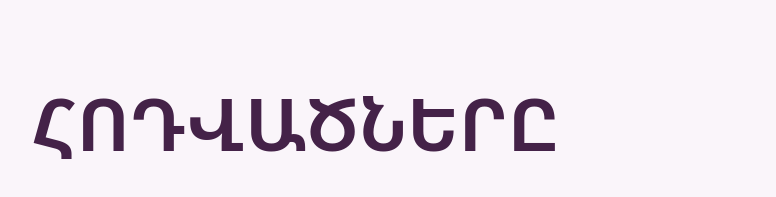ՀՈԴՎԱԾՆԵՐԸ